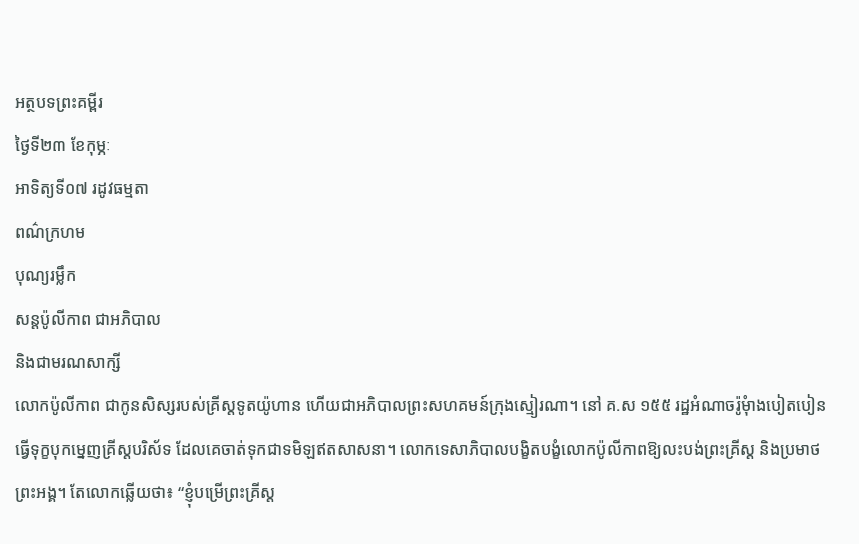អត្ថបទព្រះគម្ពីរ
ថ្ងៃទី២៣ ខែកុម្ភៈ
អាទិត្យទី០៧ រដូវធម្មតា
ពណ៌ក្រហម
បុណ្យរម្លឹក
សន្ដប៉ូលីកាព ជាអភិបាល
និងជាមរណសាក្សី
លោកប៉ូលីកាព ជាកូនសិស្សរបស់គ្រីស្តទូតយ៉ូហាន ហើយជាអភិបាលព្រះសហគមន៍ក្រុងស្មៀរណា។ នៅ គ.ស ១៥៥ រដ្ឋអំណាចរ៉ូមុំាងបៀតបៀនធ្វើទុក្ខបុកម្នេញគ្រីស្តបរិស័ទ ដែលគេចាត់ទុកជាទមិឡឥតសាសនា។ លោកទេសាភិបាលបង្ខិតបង្ខំលោកប៉ូលីកាពឱ្យលះបង់ព្រះគ្រីស្ត និងប្រមាថព្រះអង្គ។ តែលោកឆ្លើយថា៖ “ខ្ញុំបម្រើព្រះគ្រីស្ត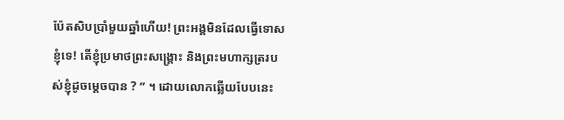ប៉ែតសិបប្រាំមួយឆ្នាំហើយ! ព្រះអង្គមិនដែលធ្វើទោសខ្ញុំទេ! តើខ្ញុំប្រមាថព្រះសង្គ្រោះ និងព្រះមហាក្សត្ររបស់ខ្ញុំដូចម្តេចបាន ? ” ។ ដោយលោកឆ្លើយបែបនេះ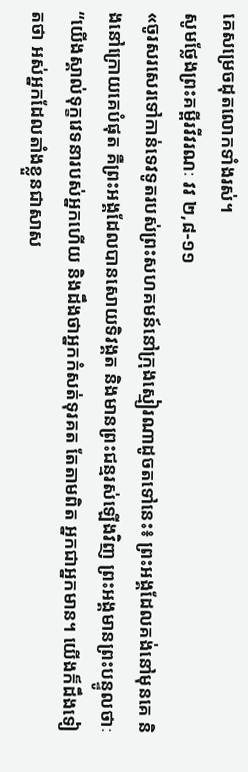គេសម្រេចដុតលោកទាំងរស់។
សូមថ្លែងព្រះគម្ពីរវីវរណៈ វវ ២,៨-១១
«ចូរសរសេរទៅកាន់ទេវទូតរបស់ព្រះសហគមន៍នៅក្រុងស្មៀរណាដូចតទៅនេះ៖ ព្រះអង្គដែលគង់នៅមុនគេ និងនៅក្រោយគេបំផុត គឺព្រះអង្គដែលបានសោយទិវង្គត និងមានព្រះជន្មរស់ឡើងវិញ ព្រះអង្គមានព្រះបន្ទូលថាៈ “យើងស្គាល់ទុក្ខវេទនារបស់អ្នកហើយ និងដឹងថាអ្នកកំសត់ទុរគត តែតាមពិត អ្នកជាអ្នកមាន។ យើងក៏ដឹងទៀតថា អស់អ្នកដែលតាំងខ្លួនជាសាស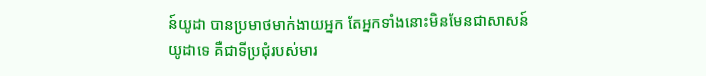ន៍យូដា បានប្រមាថមាក់ងាយអ្នក តែអ្នកទាំងនោះមិនមែនជាសាសន៍យូដាទេ គឺជាទីប្រជុំរបស់មារ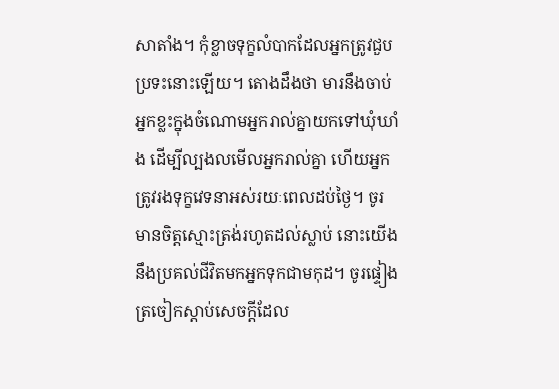សាតាំង។ កុំខ្លាចទុក្ខលំបាកដែលអ្នកត្រូវជួបប្រទះនោះឡើយ។ តោងដឹងថា មារនឹងចាប់អ្នកខ្លះក្នុងចំណោមអ្នករាល់គ្នាយកទៅឃុំឃាំង ដើម្បីល្បងលមើលអ្នករាល់គ្នា ហើយអ្នកត្រូវរងទុក្ខវេទនាអស់រយៈពេលដប់ថ្ងៃ។ ចូរមានចិត្តស្មោះត្រង់រហូតដល់ស្លាប់ នោះយើងនឹងប្រគល់ជីវិតមកអ្នកទុកជាមកុដ។ ចូរផ្ទៀងត្រចៀកស្ដាប់សេចក្ដីដែល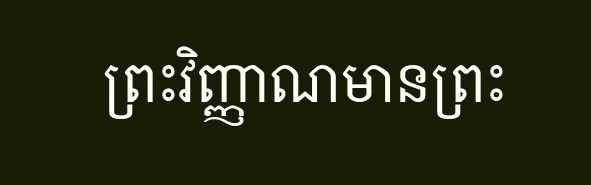ព្រះវិញ្ញាណមានព្រះ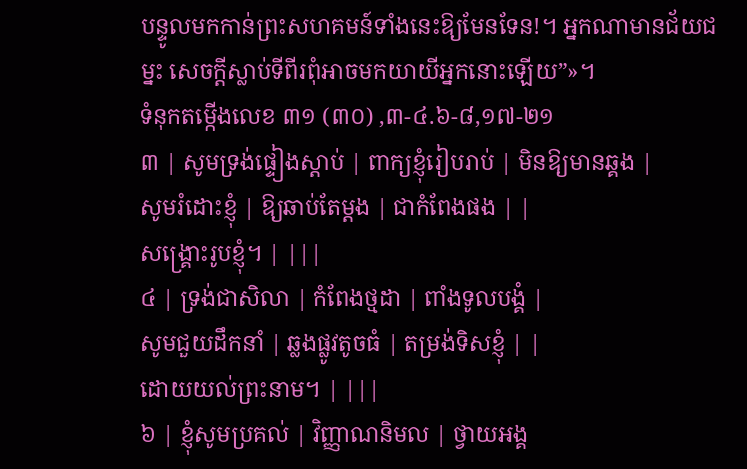បន្ទូលមកកាន់ព្រះសហគមន៍ទាំងនេះឱ្យមែនទែន!។ អ្នកណាមានជ័យជម្នះ សេចក្ដីស្លាប់ទីពីរពុំអាចមកយាយីអ្នកនោះឡើយ”»។
ទំនុកតម្កើងលេខ ៣១ (៣០) ,៣-៤.៦-៨,១៧-២១
៣ | សូមទ្រង់ផ្ទៀងស្តាប់ | ពាក្យខ្ញុំរៀបរាប់ | មិនឱ្យមានឆ្គង |
សូមរំដោះខ្ញុំ | ឱ្យឆាប់តែម្តង | ជាកំពែងផង | |
សង្គ្រោះរូបខ្ញុំ។ | |||
៤ | ទ្រង់ជាសិលា | កំពែងថ្មដា | ពាំងទូលបង្គំ |
សូមជួយដឹកនាំ | ឆ្លងផ្លូវតូចធំ | តម្រង់ទិសខ្ញុំ | |
ដោយយល់ព្រះនាម។ | |||
៦ | ខ្ញុំសូមប្រគល់ | វិញ្ញាណនិមល | ថ្វាយអង្គ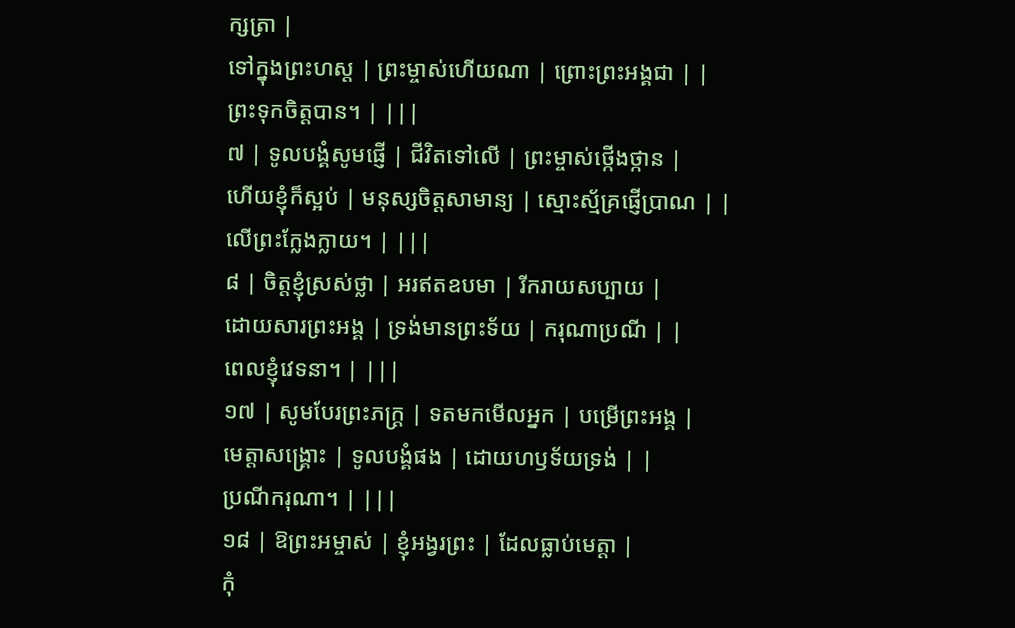ក្សត្រា |
ទៅក្នុងព្រះហស្ត | ព្រះម្ចាស់ហើយណា | ព្រោះព្រះអង្គជា | |
ព្រះទុកចិត្តបាន។ | |||
៧ | ទូលបង្គំសូមផ្ញើ | ជីវិតទៅលើ | ព្រះម្ចាស់ថ្កើងថ្កាន |
ហើយខ្ញុំក៏ស្អប់ | មនុស្សចិត្តសាមាន្យ | ស្មោះស្ម័គ្រផ្ញើប្រាណ | |
លើព្រះក្លែងក្លាយ។ | |||
៨ | ចិត្តខ្ញុំស្រស់ថ្លា | អរឥតឧបមា | រីករាយសប្បាយ |
ដោយសារព្រះអង្គ | ទ្រង់មានព្រះទ័យ | ករុណាប្រណី | |
ពេលខ្ញុំវេទនា។ | |||
១៧ | សូមបែរព្រះភក្ត្រ | ទតមកមើលអ្នក | បម្រើព្រះអង្គ |
មេត្តាសង្គ្រោះ | ទូលបង្គំផង | ដោយហឫទ័យទ្រង់ | |
ប្រណីករុណា។ | |||
១៨ | ឱព្រះអម្ចាស់ | ខ្ញុំអង្វរព្រះ | ដែលធ្លាប់មេត្តា |
កុំ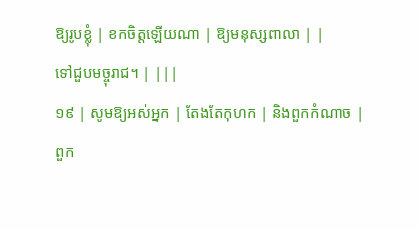ឱ្យរូបខ្លុំ | ខកចិត្តឡើយណា | ឱ្យមនុស្សពាលា | |
ទៅជួបមច្ចុរាជ។ | |||
១៩ | សូមឱ្យអស់អ្នក | តែងតែកុហក | និងពួកកំណាច |
ពួក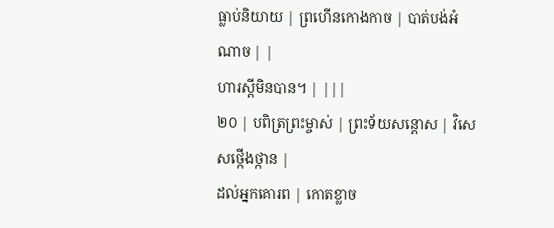ធ្លាប់និយាយ | ព្រហើនកោងកាច | បាត់បង់អំណាច | |
ហារស្តីមិនបាន។ | |||
២០ | បពិត្រព្រះម្ចាស់ | ព្រះទ័យសន្តោស | វិសេសថ្កើងថ្កាន |
ដល់អ្នកគោរព | កោតខ្លាច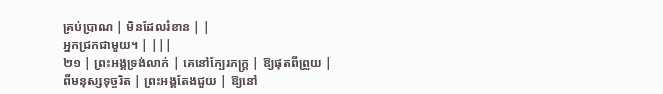គ្រប់ប្រាណ | មិនដែលរំខាន | |
អ្នកជ្រកជាមួយ។ | |||
២១ | ព្រះអង្គទ្រង់លាក់ | គេនៅក្បែរភក្ត្រ | ឱ្យផុតពីព្រួយ |
ពីមនុស្សទុច្ចរិត | ព្រះអង្គតែងជួយ | ឱ្យនៅ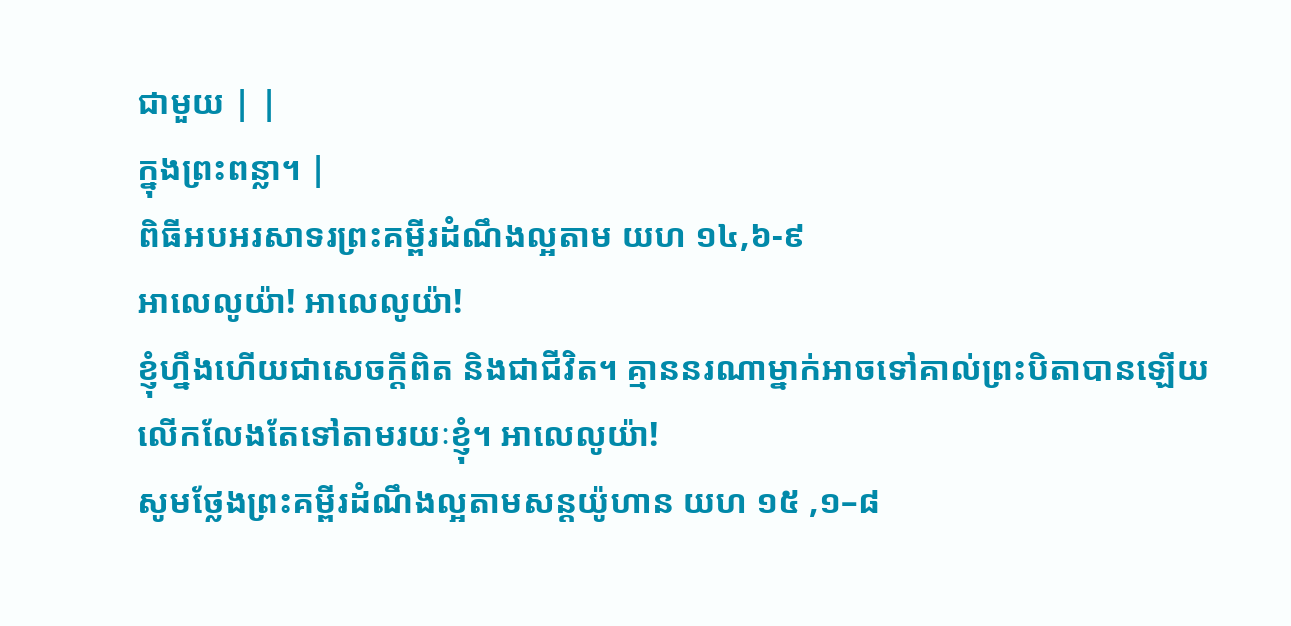ជាមួយ | |
ក្នុងព្រះពន្លា។ |
ពិធីអបអរសាទរព្រះគម្ពីរដំណឹងល្អតាម យហ ១៤,៦-៩
អាលេលូយ៉ា! អាលេលូយ៉ា!
ខ្ញុំហ្នឹងហើយជាសេចក្តីពិត និងជាជីវិត។ គ្មាននរណាម្នាក់អាចទៅគាល់ព្រះបិតាបានឡើយ លើកលែងតែទៅតាមរយៈខ្ញុំ។ អាលេលូយ៉ា!
សូមថ្លែងព្រះគម្ពីរដំណឹងល្អតាមសន្តយ៉ូហាន យហ ១៥ ,១–៨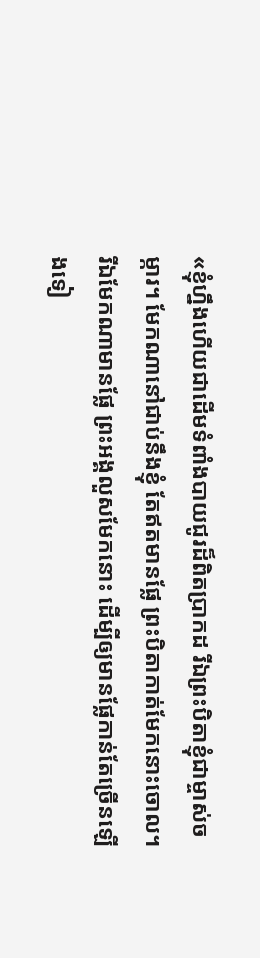«ខ្ញុំហ្នឹងហើយជាដើមទំពាំងបាយជូរដ៏ពិតប្រាកដ រីឯព្រះបិតាខ្ញុំជាម្ចាស់ចម្ការ។ មែកណានៅជាប់នឹងខ្ញុំ តែឥតមានផ្លែ ព្រះបិតាកាត់មែកនោះចោល។ រីឯមែកណាមានផ្លែ ព្រះអង្គលួសមែកនោះ ដើម្បីឲ្យមានផ្លែកាន់តែច្រើនឡើងទៀ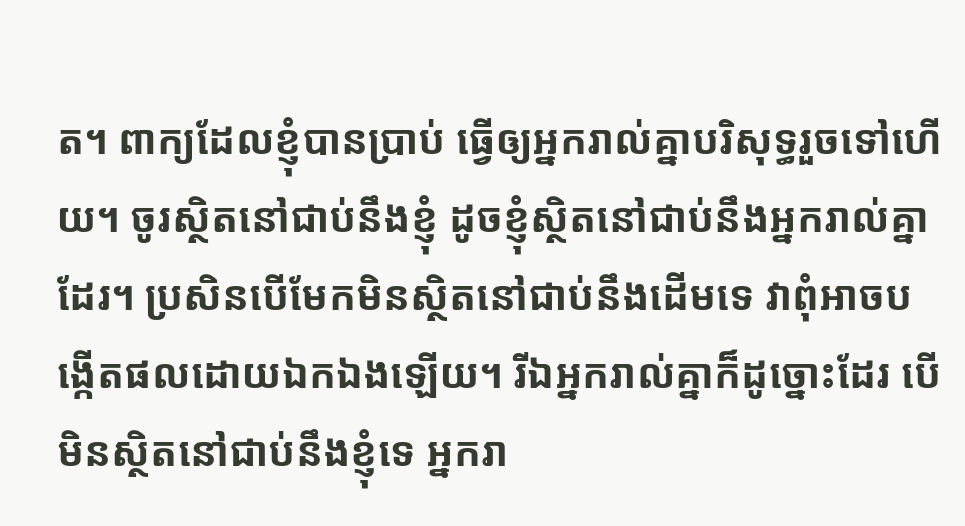ត។ ពាក្យដែលខ្ញុំបានប្រាប់ ធ្វើឲ្យអ្នករាល់គ្នាបរិសុទ្ធរួចទៅហើយ។ ចូរស្ថិតនៅជាប់នឹងខ្ញុំ ដូចខ្ញុំស្ថិតនៅជាប់នឹងអ្នករាល់គ្នាដែរ។ ប្រសិនបើមែកមិនស្ថិតនៅជាប់នឹងដើមទេ វាពុំអាចបង្កើតផលដោយឯកឯងឡើយ។ រីឯអ្នករាល់គ្នាក៏ដូច្នោះដែរ បើមិនស្ថិតនៅជាប់នឹងខ្ញុំទេ អ្នករា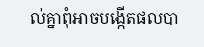ល់គ្នាពុំអាចបង្កើតផលបា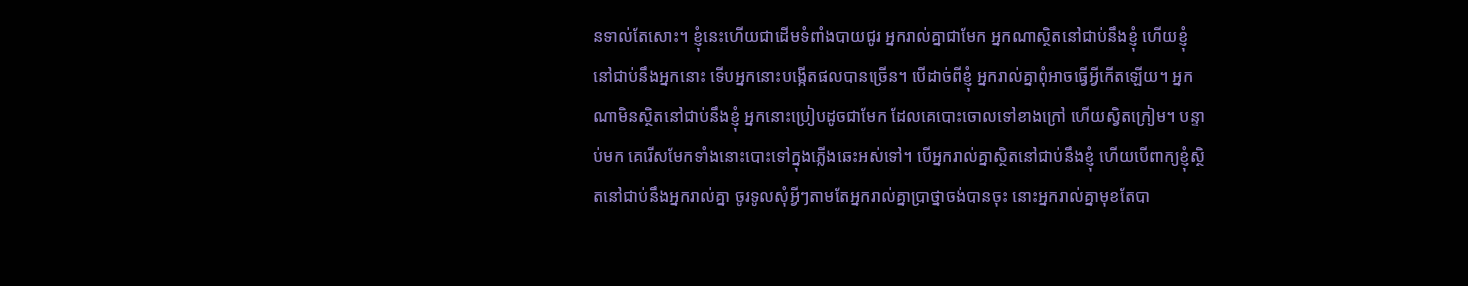នទាល់តែសោះ។ ខ្ញុំនេះហើយជាដើមទំពាំងបាយជូរ អ្នករាល់គ្នាជាមែក អ្នកណាស្ថិតនៅជាប់នឹងខ្ញុំ ហើយខ្ញុំនៅជាប់នឹងអ្នកនោះ ទើបអ្នកនោះបង្កើតផលបានច្រើន។ បើដាច់ពីខ្ញុំ អ្នករាល់គ្នាពុំអាចធ្វើអ្វីកើតឡើយ។ អ្នកណាមិនស្ថិតនៅជាប់នឹងខ្ញុំ អ្នកនោះប្រៀបដូចជាមែក ដែលគេបោះចោលទៅខាងក្រៅ ហើយស្វិតក្រៀម។ បន្ទាប់មក គេរើសមែកទាំងនោះបោះទៅក្នុងភ្លើងឆេះអស់ទៅ។ បើអ្នករាល់គ្នាស្ថិតនៅជាប់នឹងខ្ញុំ ហើយបើពាក្យខ្ញុំស្ថិតនៅជាប់នឹងអ្នករាល់គ្នា ចូរទូលសុំអ្វីៗតាមតែអ្នករាល់គ្នាប្រាថ្នាចង់បានចុះ នោះអ្នករាល់គ្នាមុខតែបា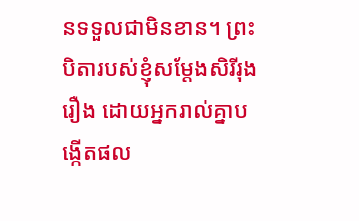នទទួលជាមិនខាន។ ព្រះបិតារបស់ខ្ញុំសម្ដែងសិរីរុងរឿង ដោយអ្នករាល់គ្នាបង្កើតផល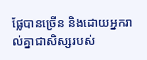ផ្លែបានច្រើន និងដោយអ្នករាល់គ្នាជាសិស្សរបស់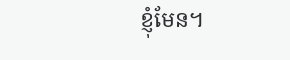ខ្ញុំមែន។